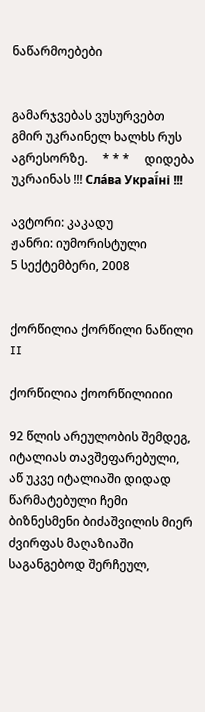ნაწარმოებები


გამარჯვებას ვუსურვებთ გმირ უკრაინელ ხალხს რუს აგრესორზე.     * * *     დიდება უკრაინას !!! Сла́ва Украї́ні !!!

ავტორი: კაკადუ
ჟანრი: იუმორისტული
5 სექტემბერი, 2008


ქორწილია ქორწილი ნაწილი II

ქორწილია ქოორწილიიიი

92 წლის არეულობის შემდეგ, იტალიას თავშეფარებული, აწ უკვე იტალიაში დიდად წარმატებული ჩემი ბიზნესმენი ბიძაშვილის მიერ ძვირფას მაღაზიაში  საგანგებოდ შერჩეულ,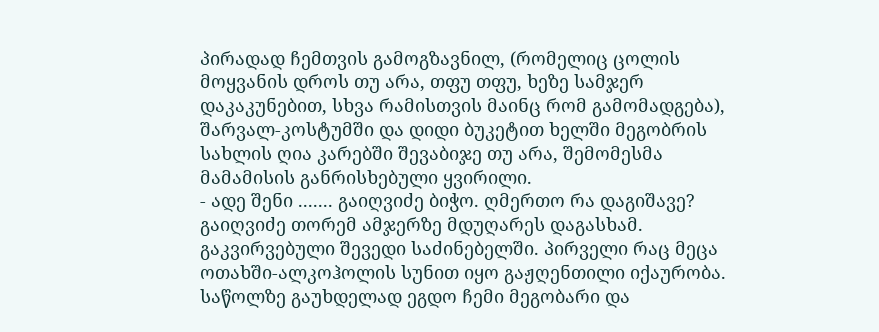პირადად ჩემთვის გამოგზავნილ, (რომელიც ცოლის მოყვანის დროს თუ არა, თფუ თფუ, ხეზე სამჯერ დაკაკუნებით, სხვა რამისთვის მაინც რომ გამომადგება), შარვალ-კოსტუმში და დიდი ბუკეტით ხელში მეგობრის სახლის ღია კარებში შევაბიჯე თუ არა, შემომესმა მამამისის განრისხებული ყვირილი.
- ადე შენი ....... გაიღვიძე ბიჭო. ღმერთო რა დაგიშავე? გაიღვიძე თორემ ამჯერზე მდუღარეს დაგასხამ.
გაკვირვებული შევედი საძინებელში. პირველი რაც მეცა ოთახში-ალკოჰოლის სუნით იყო გაჟღენთილი იქაურობა. საწოლზე გაუხდელად ეგდო ჩემი მეგობარი და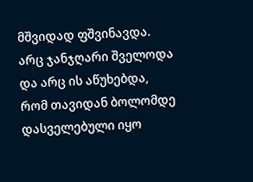მშვიდად ფშვინავდა. არც ჯანჯღარი შველოდა და არც ის აწუხებდა, რომ თავიდან ბოლომდე დასველებული იყო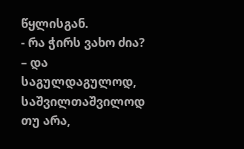წყლისგან.
- რა ჭირს ვახო ძია? – და საგულდაგულოდ, საშვილთაშვილოდ თუ არა,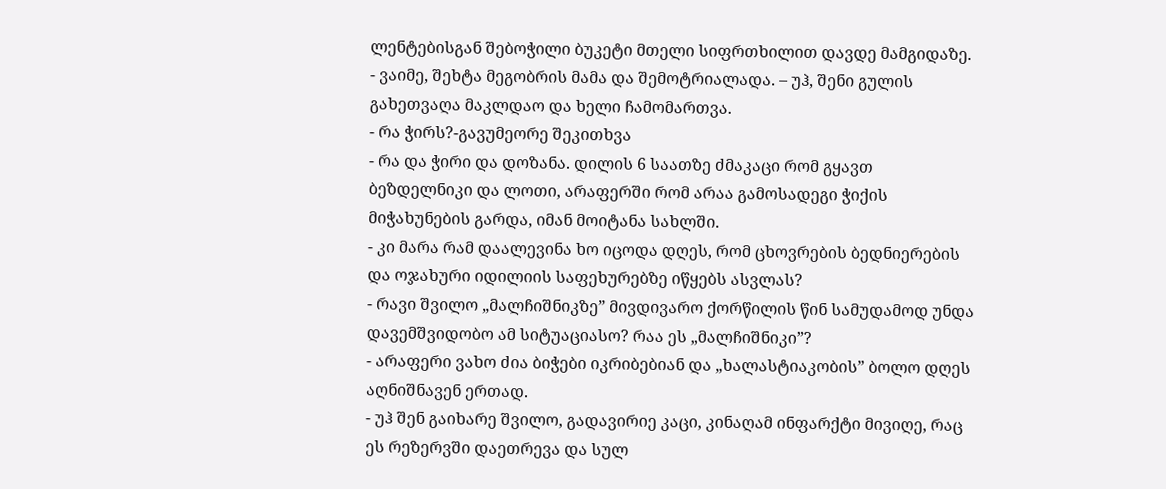ლენტებისგან შებოჭილი ბუკეტი მთელი სიფრთხილით დავდე მამგიდაზე.
- ვაიმე, შეხტა მეგობრის მამა და შემოტრიალადა. – უჰ, შენი გულის გახეთვაღა მაკლდაო და ხელი ჩამომართვა.
- რა ჭირს?-გავუმეორე შეკითხვა
- რა და ჭირი და დოზანა. დილის 6 საათზე ძმაკაცი რომ გყავთ ბეზდელნიკი და ლოთი, არაფერში რომ არაა გამოსადეგი ჭიქის მიჭახუნების გარდა, იმან მოიტანა სახლში.
- კი მარა რამ დაალევინა ხო იცოდა დღეს, რომ ცხოვრების ბედნიერების და ოჯახური იდილიის საფეხურებზე იწყებს ასვლას?
- რავი შვილო „მალჩიშნიკზე” მივდივარო ქორწილის წინ სამუდამოდ უნდა დავემშვიდობო ამ სიტუაციასო? რაა ეს „მალჩიშნიკი”?
- არაფერი ვახო ძია ბიჭები იკრიბებიან და „ხალასტიაკობის” ბოლო დღეს აღნიშნავენ ერთად.
- უჰ შენ გაიხარე შვილო, გადავირიე კაცი, კინაღამ ინფარქტი მივიღე, რაც ეს რეზერვში დაეთრევა და სულ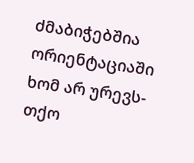ძმაბიჭებშია ორიენტაციაში ხომ არ ურევს-თქო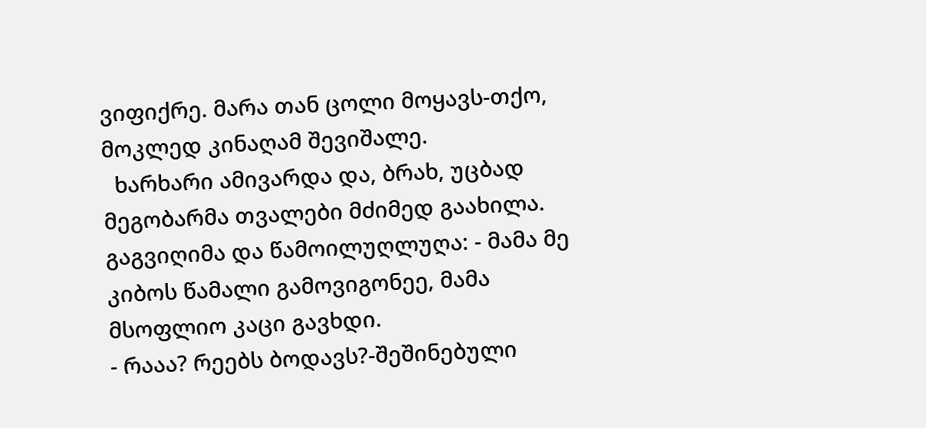ვიფიქრე. მარა თან ცოლი მოყავს-თქო, მოკლედ კინაღამ შევიშალე.
  ხარხარი ამივარდა და, ბრახ, უცბად მეგობარმა თვალები მძიმედ გაახილა. გაგვიღიმა და წამოილუღლუღა: - მამა მე კიბოს წამალი გამოვიგონეე, მამა მსოფლიო კაცი გავხდი.
- რააა? რეებს ბოდავს?-შეშინებული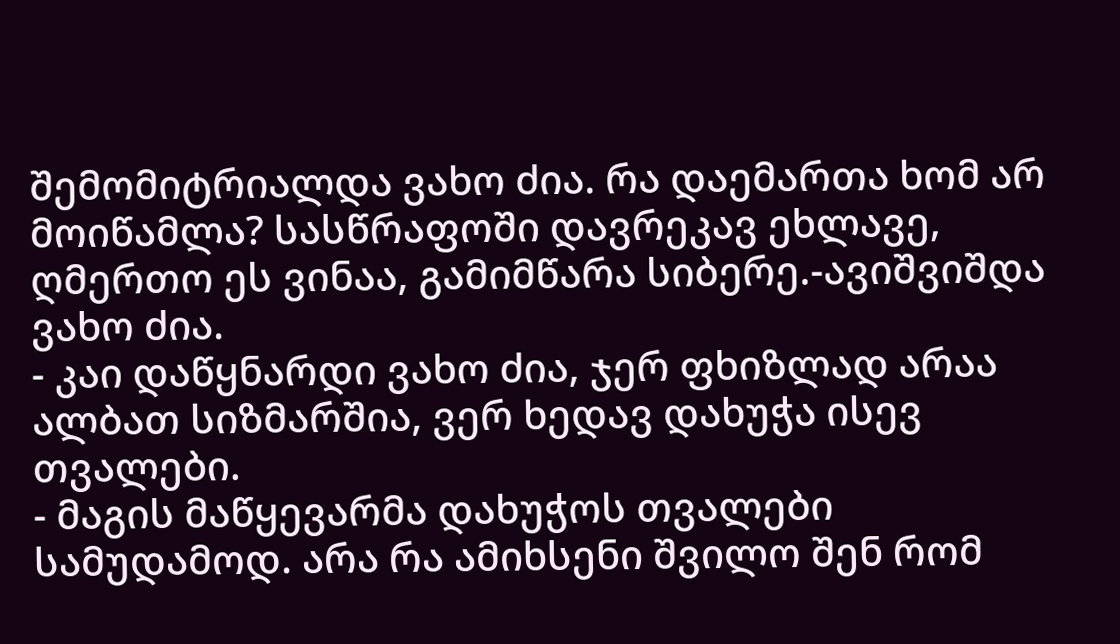შემომიტრიალდა ვახო ძია. რა დაემართა ხომ არ მოიწამლა? სასწრაფოში დავრეკავ ეხლავე, ღმერთო ეს ვინაა, გამიმწარა სიბერე.-ავიშვიშდა ვახო ძია.
- კაი დაწყნარდი ვახო ძია, ჯერ ფხიზლად არაა ალბათ სიზმარშია, ვერ ხედავ დახუჭა ისევ თვალები.
- მაგის მაწყევარმა დახუჭოს თვალები სამუდამოდ. არა რა ამიხსენი შვილო შენ რომ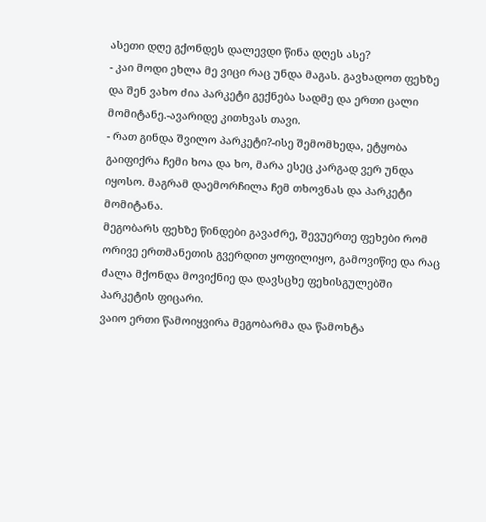ასეთი დღე გქონდეს დალევდი წინა დღეს ასე?
- კაი მოდი ეხლა მე ვიცი რაც უნდა მაგას. გავხადოთ ფეხზე და შენ ვახო ძია პარკეტი გექნება სადმე და ერთი ცალი მომიტანე.-ავარიდე კითხვას თავი.
- რათ გინდა შვილო პარკეტი?-ისე შემომხედა, ეტყობა გაიფიქრა ჩემი ხოა და ხო, მარა ესეც კარგად ვერ უნდა იყოსო. მაგრამ დაემორჩილა ჩემ თხოვნას და პარკეტი მომიტანა.
მეგობარს ფეხზე წინდები გავაძრე, შევუერთე ფეხები რომ ორივე ერთმანეთის გვერდით ყოფილიყო, გამოვიწიე და რაც ძალა მქონდა მოვიქნიე და დავსცხე ფეხისგულებში პარკეტის ფიცარი.
ვაიო ერთი წამოიყვირა მეგობარმა და წამოხტა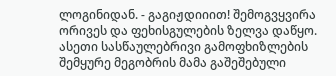ლოგინიდან. - გაგიჟდიიით! შემოგვყვირა ორივეს და ფეხისგულების ზელვა დაწყო.
ასეთი სასწაულებრივი გამოფხიზლების შემყურე მეგობრის მამა გაშეშებული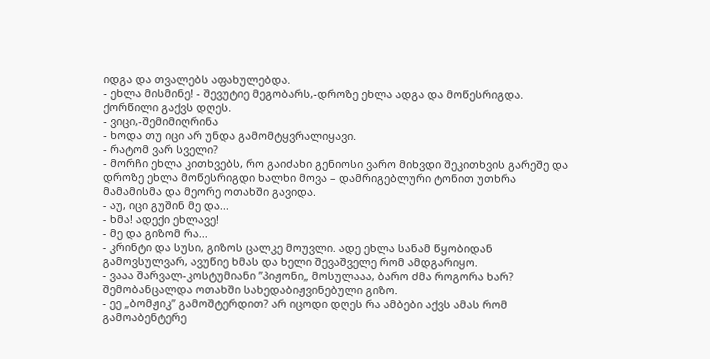იდგა და თვალებს აფახულებდა.
- ეხლა მისმინე! - შევუტიე მეგობარს,-დროზე ეხლა ადგა და მოწესრიგდა. ქორწილი გაქვს დღეს.
- ვიცი,-შემიმიღრინა
- ხოდა თუ იცი არ უნდა გამომტყვრალიყავი.
- რატომ ვარ სველი?
- მორჩი ეხლა კითხვებს, რო გაიძახი გენიოსი ვარო მიხვდი შეკითხვის გარეშე და დროზე ეხლა მოწესრიგდი ხალხი მოვა – დამრიგებლური ტონით უთხრა მამამისმა და მეორე ოთახში გავიდა.
- აუ, იცი გუშინ მე და...
- ხმა! ადექი ეხლავე!
- მე და გიზომ რა...
- კრინტი და სუსი, გიზოს ცალკე მოუვლი. ადე ეხლა სანამ წყობიდან გამოვსულვარ, ავუწიე ხმას და ხელი შევაშველე რომ ამდგარიყო.
- ვააა შარვალ-კოსტუმიანი ”პიჟონი„ მოსულააა, ბარო ძმა როგორა ხარ? შემობანცალდა ოთახში სახედაბიჟვინებული გიზო.
- ეე „ბომჟიკ” გამოშტერდით? არ იცოდი დღეს რა ამბები აქვს ამას რომ გამოაბენტერე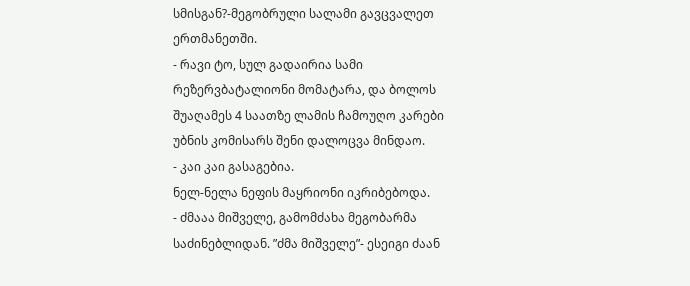სმისგან?-მეგობრული სალამი გავცვალეთ ერთმანეთში.
- რავი ტო, სულ გადაირია სამი რეზერვბატალიონი მომატარა, და ბოლოს შუაღამეს 4 საათზე ლამის ჩამოუღო კარები უბნის კომისარს შენი დალოცვა მინდაო.
- კაი კაი გასაგებია.
ნელ-ნელა ნეფის მაყრიონი იკრიბებოდა.
- ძმააა მიშველე, გამომძახა მეგობარმა საძინებლიდან. ”ძმა მიშველე”- ესეიგი ძაან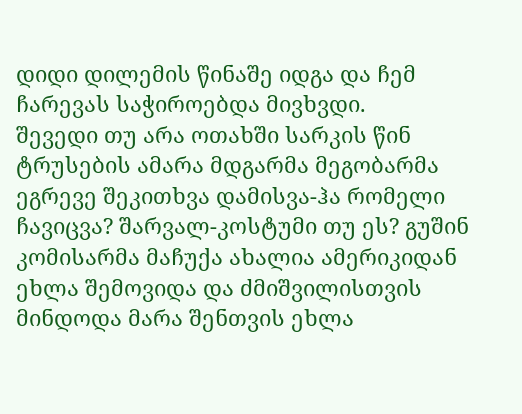დიდი დილემის წინაშე იდგა და ჩემ ჩარევას საჭიროებდა მივხვდი.
შევედი თუ არა ოთახში სარკის წინ ტრუსების ამარა მდგარმა მეგობარმა ეგრევე შეკითხვა დამისვა-ჰა რომელი ჩავიცვა? შარვალ-კოსტუმი თუ ეს? გუშინ კომისარმა მაჩუქა ახალია ამერიკიდან ეხლა შემოვიდა და ძმიშვილისთვის მინდოდა მარა შენთვის ეხლა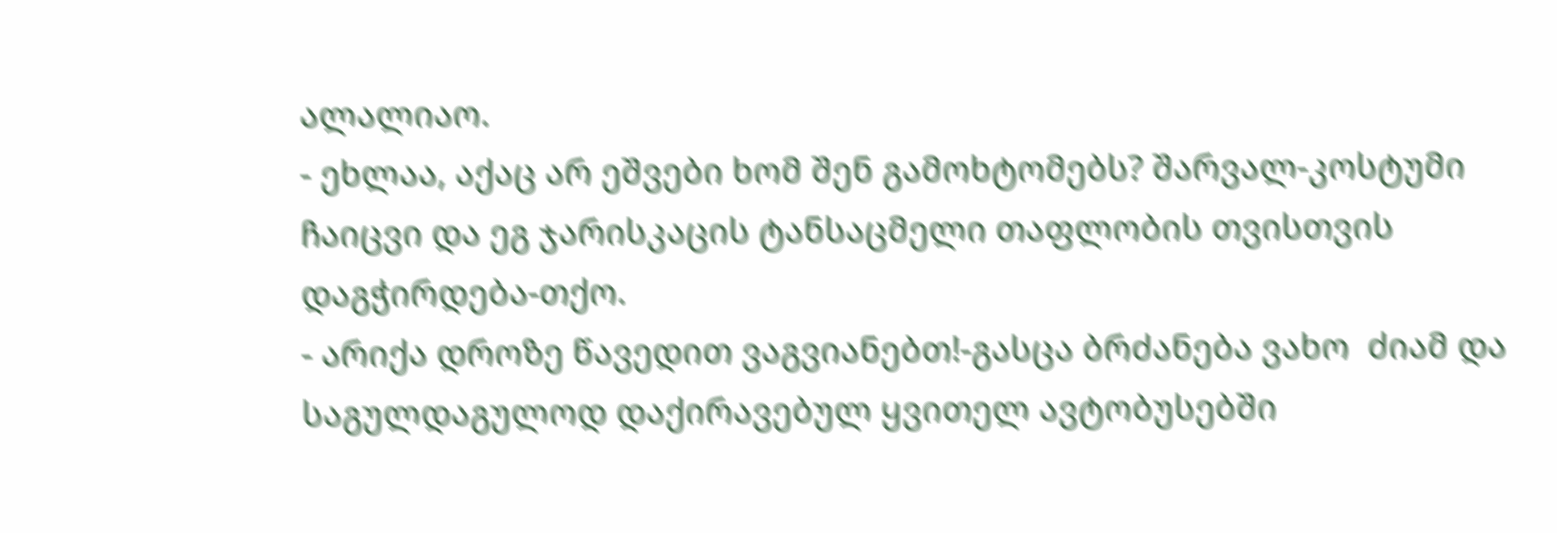ალალიაო.
- ეხლაა, აქაც არ ეშვები ხომ შენ გამოხტომებს? შარვალ-კოსტუმი ჩაიცვი და ეგ ჯარისკაცის ტანსაცმელი თაფლობის თვისთვის დაგჭირდება-თქო.
- არიქა დროზე წავედით ვაგვიანებთ!-გასცა ბრძანება ვახო  ძიამ და საგულდაგულოდ დაქირავებულ ყვითელ ავტობუსებში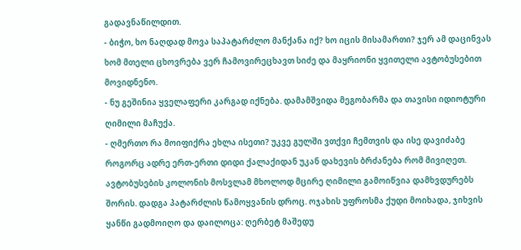გადავნაწილდით.
- ბიჭო, ხო ნაღდად მოვა საპატარძლო მანქანა იქ? ხო იცის მისამართი? ჯერ ამ დაცინვას ხომ მთელი ცხოვრება ვერ ჩამოვირეცხავთ სიძე და მაყრიონი ყვითელი ავტობუსებით მოვიდნენო.
- ნუ გეშინია ყველაფერი კარგად იქნება. დამამშვიდა მეგობარმა და თავისი იდიოტური ღიმილი მაჩუქა.
- ღმერთო რა მოიფიქრა ეხლა ისეთი? უკვე გულში ვთქვი ჩემთვის და ისე დავიძაბე როგორც ადრე ერთ-ერთი დიდი ქალაქიდან უკან დახევის ბრძანება რომ მივიღეთ.
ავტობუსების კოლონის მოსვლამ მხოლოდ მცირე ღიმილი გამოიწვია დამხვდურებს შორის. დადგა პატარძლის წამოყვანის დროც. ოჯახის უფროსმა ქუდი მოიხადა, ჯიხვის ყანწი გადმოიღო და დაილოცა: ღერბეტ მაშედუ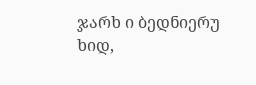ჯარხ ი ბედნიერუ ხიდ,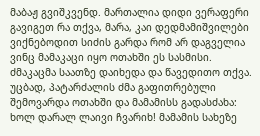მაბაჟ გვიშკვენდ. მართალია დიდი ვერაფერი გავიგეთ რა თქვა, მარა, კაი დედმამიშვილები ვიქნებოდით სიძის გარდა რომ არ დაგველია ვინც მამაკაცი იყო ოთახში ეს სასმისი.
ძმაკაცმა საათზე დაიხედა და წავედითო თქვა.
უცბად, პატარძალის ძმა გაფითრებული შემოვარდა ოთახში და მამამისს გადასძახა: ხოლ დარალ ლაივი ჩვარიხ! მამამის სახეზე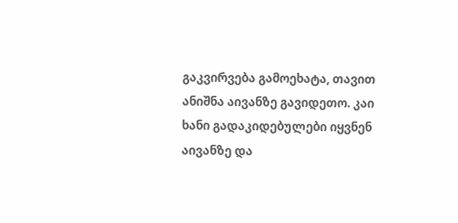გაკვირვება გამოეხატა, თავით ანიშნა აივანზე გავიდეთო. კაი ხანი გადაკიდებულები იყვნენ აივანზე და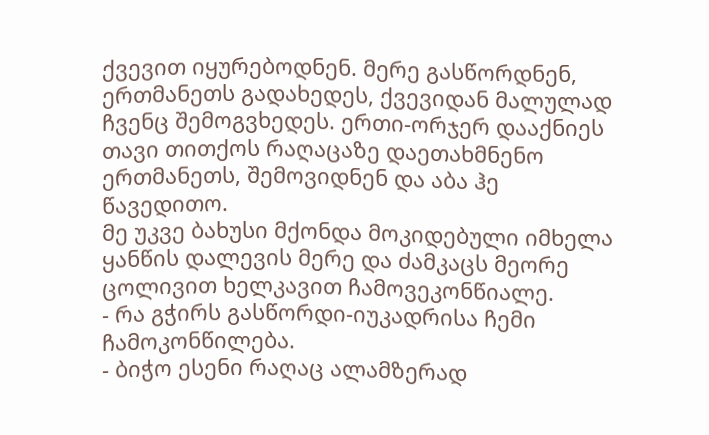ქვევით იყურებოდნენ. მერე გასწორდნენ, ერთმანეთს გადახედეს, ქვევიდან მალულად ჩვენც შემოგვხედეს. ერთი-ორჯერ დააქნიეს თავი თითქოს რაღაცაზე დაეთახმნენო ერთმანეთს, შემოვიდნენ და აბა ჰე წავედითო.
მე უკვე ბახუსი მქონდა მოკიდებული იმხელა ყანწის დალევის მერე და ძამკაცს მეორე ცოლივით ხელკავით ჩამოვეკონწიალე.
- რა გჭირს გასწორდი-იუკადრისა ჩემი ჩამოკონწილება.
- ბიჭო ესენი რაღაც ალამზერად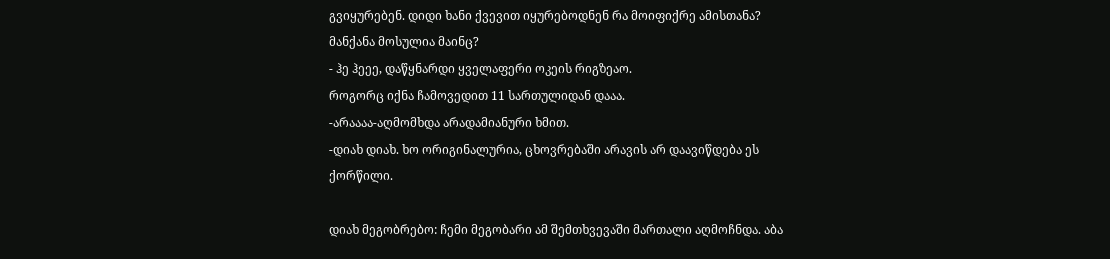გვიყურებენ. დიდი ხანი ქვევით იყურებოდნენ რა მოიფიქრე ამისთანა? მანქანა მოსულია მაინც?
- ჰე ჰეეე, დაწყნარდი ყველაფერი ოკეის რიგზეაო.
როგორც იქნა ჩამოვედით 11 სართულიდან დააა.
-არაააა-აღმომხდა არადამიანური ხმით.
-დიახ დიახ. ხო ორიგინალურია, ცხოვრებაში არავის არ დაავიწდება ეს ქორწილი.

დიახ მეგობრებო: ჩემი მეგობარი ამ შემთხვევაში მართალი აღმოჩნდა. აბა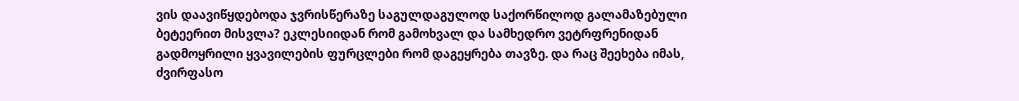ვის დაავიწყდებოდა ჯვრისწერაზე საგულდაგულოდ საქორწილოდ გალამაზებული ბეტეერით მისვლა? ეკლესიიდან რომ გამოხვალ და სამხედრო ვეტრფრენიდან გადმოყრილი ყვავილების ფურცლები რომ დაგეყრება თავზე. და რაც შეეხება იმას, ძვირფასო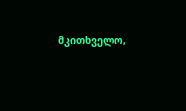მკითხველო,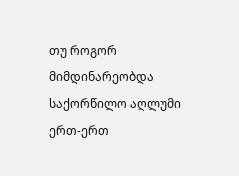თუ როგორ მიმდინარეობდა საქორწილო აღლუმი ერთ-ერთ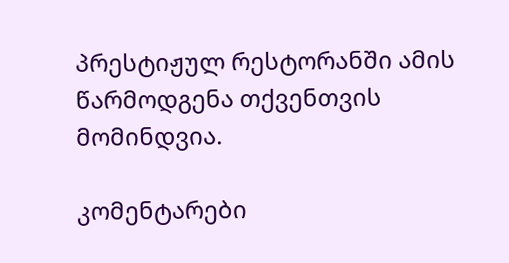პრესტიჟულ რესტორანში ამის წარმოდგენა თქვენთვის მომინდვია.

კომენტარები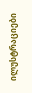ილუსტრაციები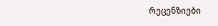რეცენზიები